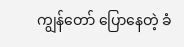ကျွန်တော် ပြောနေတဲ့ ခံ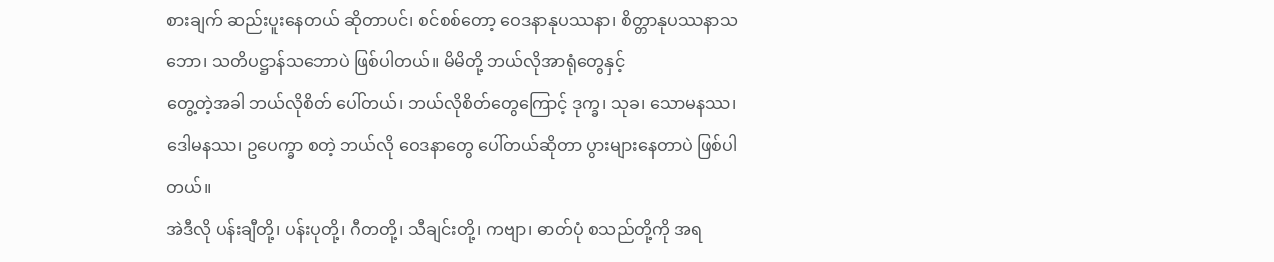စားချက် ဆည်းပူးနေတယ် ဆိုတာပင်၊ စင်စစ်တော့ ဝေဒနာနုပဿနာ၊ စိတ္တာနုပဿနာသဘော၊ သတိပဋ္ဌာန်သဘောပဲ ဖြစ်ပါတယ်။ မိမိတို့ ဘယ်လိုအာရုံတွေနှင့်
တွေ့တဲ့အခါ ဘယ်လိုစိတ် ပေါ်တယ်၊ ဘယ်လိုစိတ်တွေကြောင့် ဒုက္ခ၊ သုခ၊ သောမနဿ၊ ဒေါမနဿ၊ ဥပေက္ခာ စတဲ့ ဘယ်လို ဝေဒနာတွေ ပေါ်တယ်ဆိုတာ ပွားများနေတာပဲ ဖြစ်ပါတယ်။
အဲဒီလို ပန်းချီတို့၊ ပန်းပုတို့၊ ဂီတတို့၊ သီချင်းတို့၊ ကဗျာ၊ ဓာတ်ပုံ စသည်တို့ကို အရ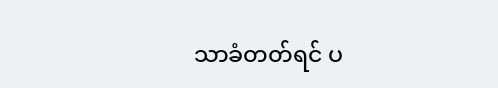သာခံတတ်ရင် ပ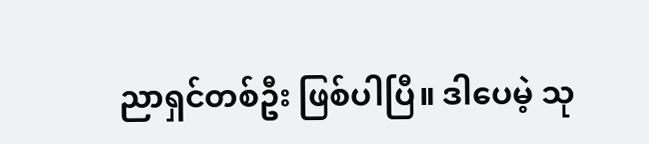ညာရှင်တစ်ဦး ဖြစ်ပါပြီ။ ဒါပေမဲ့ သု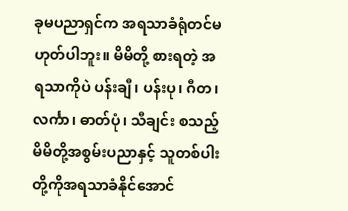ခုမပညာရှင်က အရသာခံရုံတင်မဟုတ်ပါဘူး။ မိမိတို့ စားရတဲ့ အရသာကိုပဲ ပန်းချီ၊ ပန်းပု၊ ဂီတ၊ လင်္ကာ၊ ဓာတ်ပုံ၊ သီချင်း စသည့် မိမိတို့အစွမ်းပညာနှင့် သူတစ်ပါးတို့ကိုအရသာခံနိုင်အောင်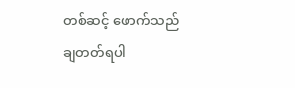တစ်ဆင့် ဖောက်သည်ချတတ်ရပါ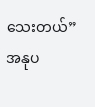သေးတယ်”
အနုပ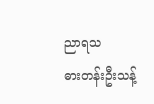ညာရသ
ဓားတန်းဦးသန့်